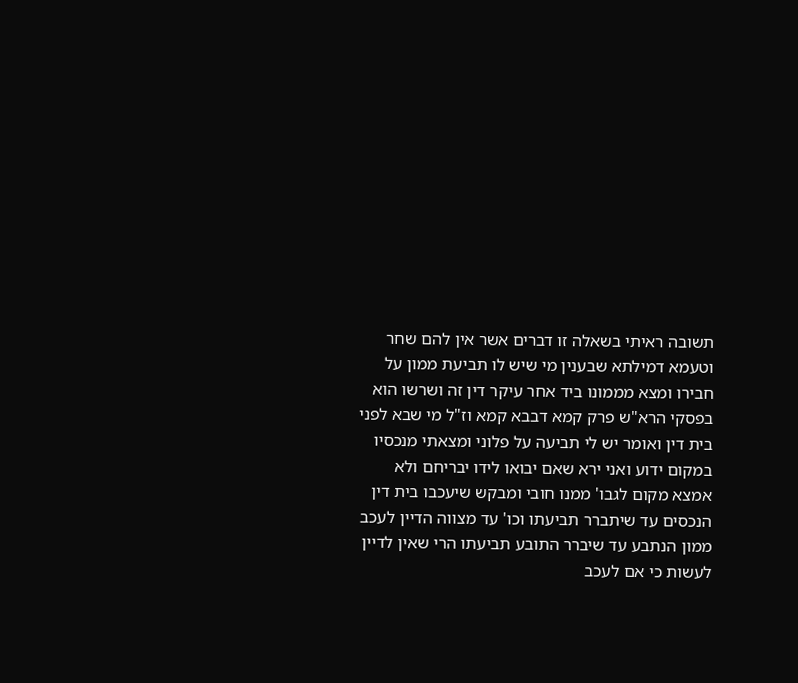תשובה ראיתי בשאלה זו דברים אשר אין להם שחר וטעמא דמילתא שבענין מי שיש לו תביעת ממון על חבירו ומצא מממונו ביד אחר עיקר דין זה ושרשו הוא בפסקי הרא"ש פרק קמא דבבא קמא וז"ל מי שבא לפני בית דין ואומר יש לי תביעה על פלוני ומצאתי מנכסיו במקום ידוע ואני ירא שאם יבואו לידו יבריחם ולא אמצא מקום לגבו' ממנו חובי ומבקש שיעכבו בית דין הנכסים עד שיתברר תביעתו וכו' עד מצווה הדיין לעכב ממון הנתבע עד שיברר התובע תביעתו הרי שאין לדיין לעשות כי אם לעכב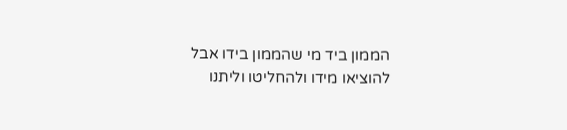הממון ביד מי שהממון בידו אבל להוציאו מידו ולהחליטו וליתנו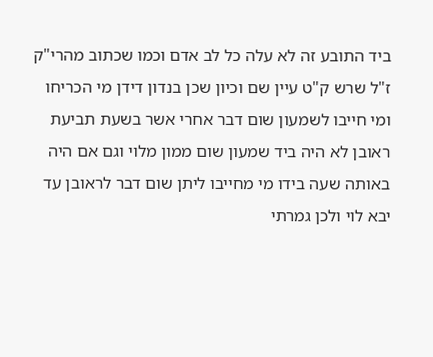ביד התובע זה לא עלה כל לב אדם וכמו שכתוב מהרי"ק ז"ל שרש ק"ט עיין שם וכיון שכן בנדון דידן מי הכריחו ומי חייבו לשמעון שום דבר אחרי אשר בשעת תביעת ראובן לא היה ביד שמעון שום ממון מלוי וגם אם היה באותה שעה בידו מי מחייבו ליתן שום דבר לראובן עד יבא לוי ולכן גמרתי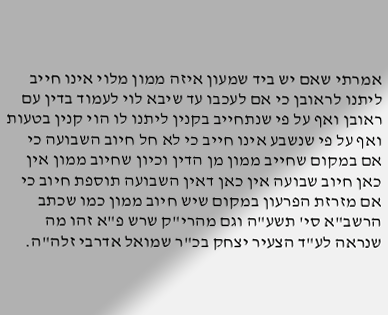אמרתי שאם יש ביד שמעון איזה ממון מלוי אינו חייב ליתנו לראובן כי אם לעכבו עד שיבא לוי לעמוד בדין עם ראובן ואף על פי שנתחייב בקנין ליתנו לו הוי קנין בטעות ואף על פי שנשבע אינו חייב כי לא חל חיוב השבועה כי אם במקום שחייב ממון מן הדין וכיון שחיוב ממון אין כאן חיוב שבועה אין כאן דאין השבועה תוספת חיוב כי אם מזרזת הפרעון במקום שיש חיוב ממון כמו שכתב הרשב"א סי' תשע"ה וגם מהרי"ק שרש פ"א זהו מה שנראה לע"ד הצעיר יצחק בכ"ר שמואל אדרבי זלה"ה.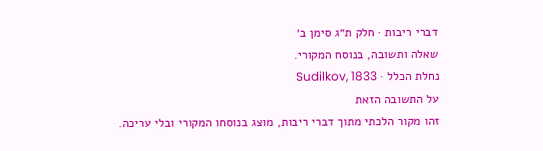דברי ריבות · חלק ת״ג סימן ב׳
שאלה ותשובה, בנוסח המקורי.
נחלת הכלל · Sudilkov, 1833
על התשובה הזאת
זהו מקור הלכתי מתוך דברי ריבות, מוצג בנוסחו המקורי ובלי עריכה.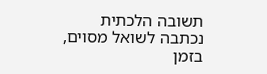תשובה הלכתית נכתבה לשואל מסוים, בזמן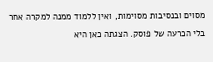מסוים ובנסיבות מסוימות, ואין ללמוד ממנה למקרה אחר בלי הכרעה של פוסק. הצגתה כאן היא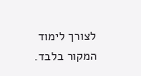לצורך לימוד המקור בלבד.